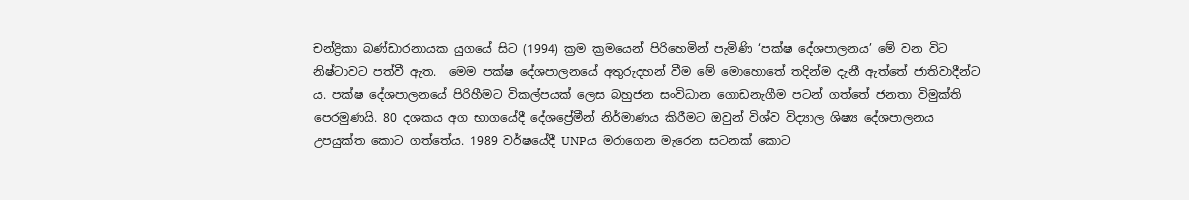චන්ද්‍රිකා බණ්ඩාරනායක යුගයේ සිට (1994) ක්‍රම ක්‍රමයෙන් පිරිහෙමින් පැමිණි ‘පක්ෂ දේශපාලනය’ මේ වන විට නිෂ්ටාවට පත්වී ඇත.  මෙම පක්ෂ දේශපාලනයේ අතුරුදහන් වීම මේ මොහොතේ තදින්ම දැනී ඇත්තේ ජාතිවාදීන්ට ය. පක්ෂ දේශපාලනයේ පිරිහීමට විකල්පයක් ලෙස බහුජන සංවිධාන ගොඩනැගීම පටන් ගත්තේ ජනතා විමුක්ති පෙරමුණයි. 80 දශකය අග භාගයේදී දේශප්‍රේමීන් නිර්මාණය කිරීමට ඔවුන් විශ්ව විද්‍යාල ශිෂ්‍ය දේශපාලනය උපයුක්ත කොට ගත්තේය. 1989 වර්ෂයේදී UNPය මරාගෙන මැරෙන සටනක් කොට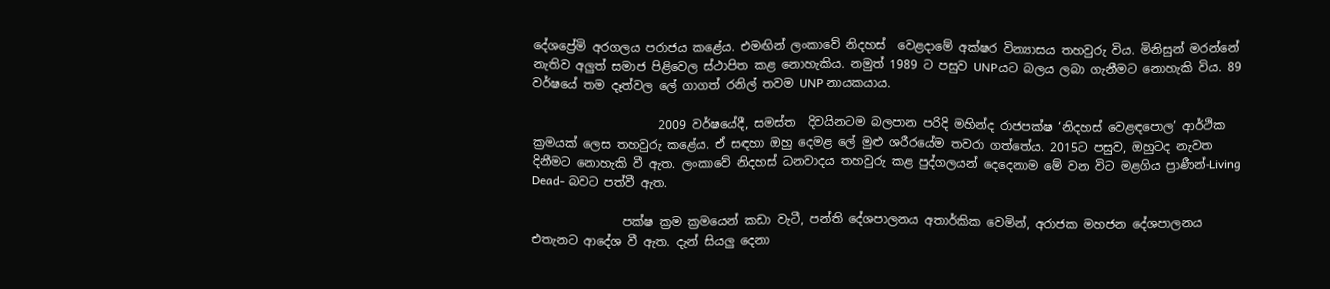දේශප්‍රේමි අරගලය පරාජය කළේය. එමඟින් ලංකාවේ නිදහස්  වෙළදාමේ අක්ෂර වින්‍යාසය තහවුරු විය. මිනිසුන් මරන්නේ නැතිව අලුත් සමාජ පිළිවෙල ස්ථාපිත කළ නොහැකිය. නමුත් 1989 ට පසුව UNPයට බලය ලබා ගැනීමට නොහැකි විය. 89 වර්ෂයේ තම දෑත්වල ලේ ගාගත් රනිල් තවම UNP නායකයාය.

                     2009 වර්ෂයේදී, සමස්ත  දිවයිනටම බලපාන පරිදි මහින්ද රාජපක්ෂ ‘නිදහස් වෙළඳපොල’ ආර්ථික ක්‍රමයක් ලෙස තහවුරු කළේය. ඒ සඳහා ඔහු දෙමළ ලේ මුළු ශරීරයේම තවරා ගත්තේය. 2015ට පසුව, ඔහුටද නැවත  දිනීමට නොහැකි වී ඇත. ලංකාවේ නිදහස් ධනවාදය තහවුරු කළ පුද්ගලයන් දෙදෙනාම මේ වන විට මළගිය ප්‍රාණීන්-Living Dead- බවට පත්වී ඇත.

               පක්ෂ ක්‍රම ක්‍රමයෙන් කඩා වැටී, පන්ති දේශපාලනය අතාර්කික වෙමින්, අරාජක මහජන දේශපාලනය එතැනට ආදේශ වී ඇත. දැන් සියලු දෙනා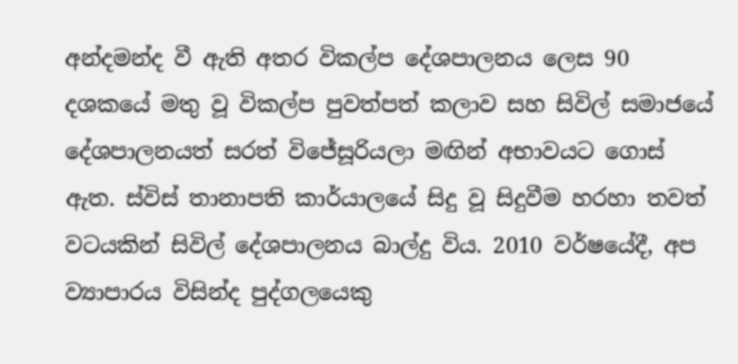අන්දමන්ද වී ඇති අතර විකල්ප දේශපාලනය ලෙස 90 දශකයේ මතු වූ විකල්ප පුවත්පත් කලාව සහ සිවිල් සමාජයේ දේශපාලනයත් සරත් විජේසූරියලා මඟින් අභාවයට ගොස් ඇත. ස්විස් තානාපති කාර්යාලයේ සිදු වූ සිදුවීම හරහා තවත් වටයකින් සිවිල් දේශපාලනය බාල්දු විය. 2010 වර්ෂයේදී, අප ව්‍යාපාරය විසින්ද පුද්ගලයෙකු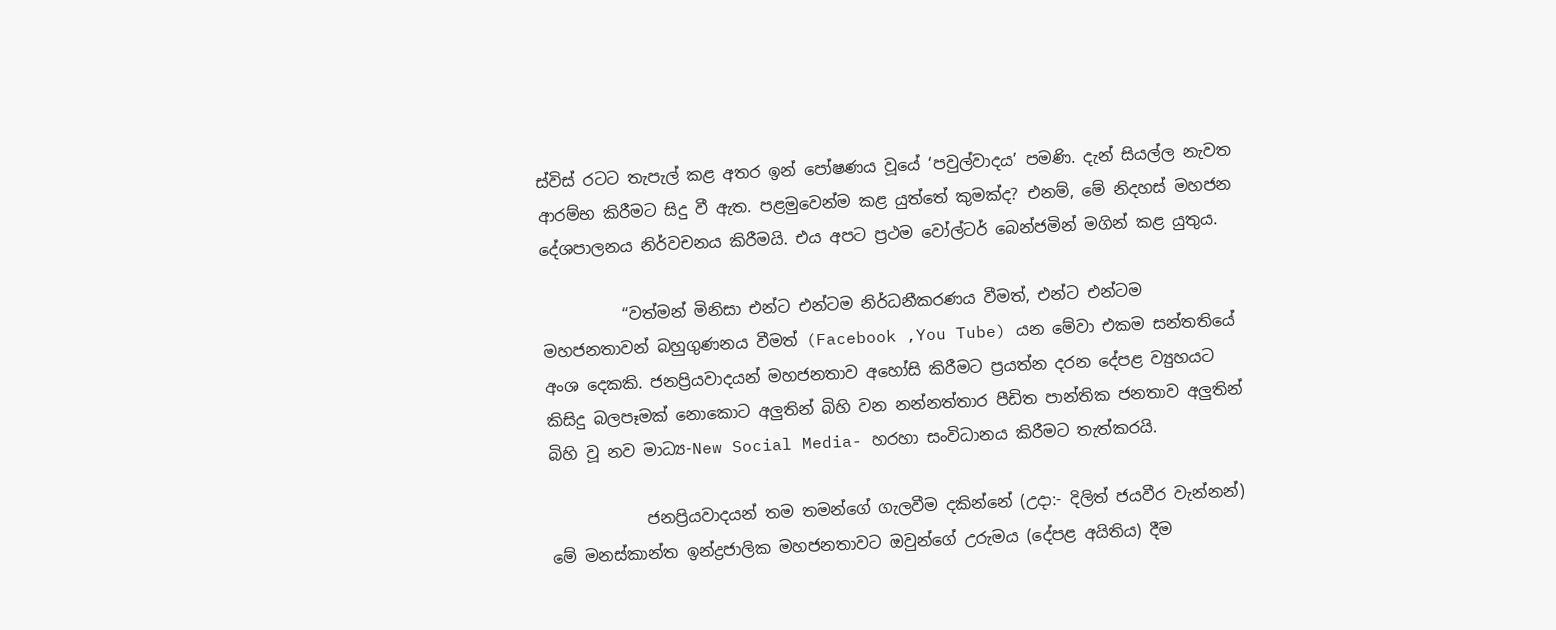ස්විස් රටට තැපැල් කළ අතර ඉන් පෝෂණය වූයේ ‘පවුල්වාදය’ පමණි. දැන් සියල්ල නැවත ආරම්භ කිරීමට සිදු වී ඇත. පළමුවෙන්ම කළ යුත්තේ කුමක්ද? එනම්, මේ නිදහස් මහජන දේශපාලනය නිර්වචනය කිරීමයි. එය අපට ප්‍රථම වෝල්ටර් බෙන්ජමින් මගින් කළ යුතුය.

          “වත්මන් මිනිසා එන්ට එන්ටම නිර්ධනීකරණය වීමත්, එන්ට එන්ටම මහජනතාවන් බහුගුණනය වීමත් (Facebook ,You Tube) යන මේවා එකම සන්තතියේ අංශ දෙකකි. ජනප්‍රියවාදයන් මහජනතාව අහෝසි කිරීමට ප්‍රයත්න දරන දේපළ ව්‍යුහයට කිසිදු බලපෑමක් නොකොට අලුතින් බිහි වන නන්නත්තාර පීඩිත පාන්තික ජනතාව අලුතින් බිහි වූ නව මාධ්‍ය-New Social Media- හරහා සංවිධානය කිරීමට තැත්කරයි.

            ජනප්‍රියවාදයන් තම තමන්ගේ ගැලවීම දකින්නේ (උදා:- දිලිත් ජයවීර වැන්නන්) මේ මනස්කාන්ත ඉන්ද්‍රජාලික මහජනතාවට ඔවුන්ගේ උරුමය (දේපළ අයිතිය) දීම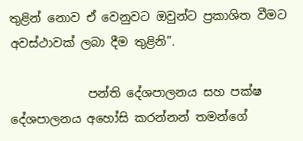තුළින් නොව ඒ වෙනුවට ඔවුන්ට ප්‍රකාශිත වීමට අවස්ථාවක් ලබා දීම තුළිනි”.

             පන්ති දේශපාලනය සහ පක්ෂ දේශපාලනය අහෝසි කරන්නන් තමන්ගේ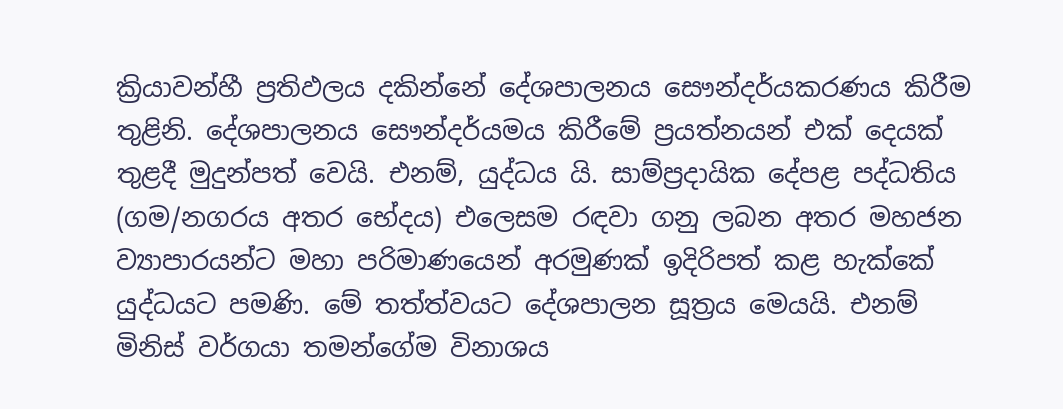ක්‍රියාවන්හී ප්‍රතිඵලය දකින්නේ දේශපාලනය සෞන්දර්යකරණය කිරීම තුළිනි. දේශපාලනය සෞන්දර්යමය කිරීමේ ප්‍රයත්නයන් එක් දෙයක් තුළදී මුදුන්පත් වෙයි. එනම්, යුද්ධය යි. සාම්ප්‍රදායික දේපළ පද්ධතිය (ගම/නගරය අතර භේදය) එලෙසම රඳවා ගනු ලබන අතර මහජන ව්‍යාපාරයන්ට මහා පරිමාණයෙන් අරමුණක් ඉදිරිපත් කළ හැක්කේ යුද්ධයට පමණි. මේ තත්ත්වයට දේශපාලන සූත්‍රය මෙයයි. එනම් මිනිස් වර්ගයා තමන්ගේම විනාශය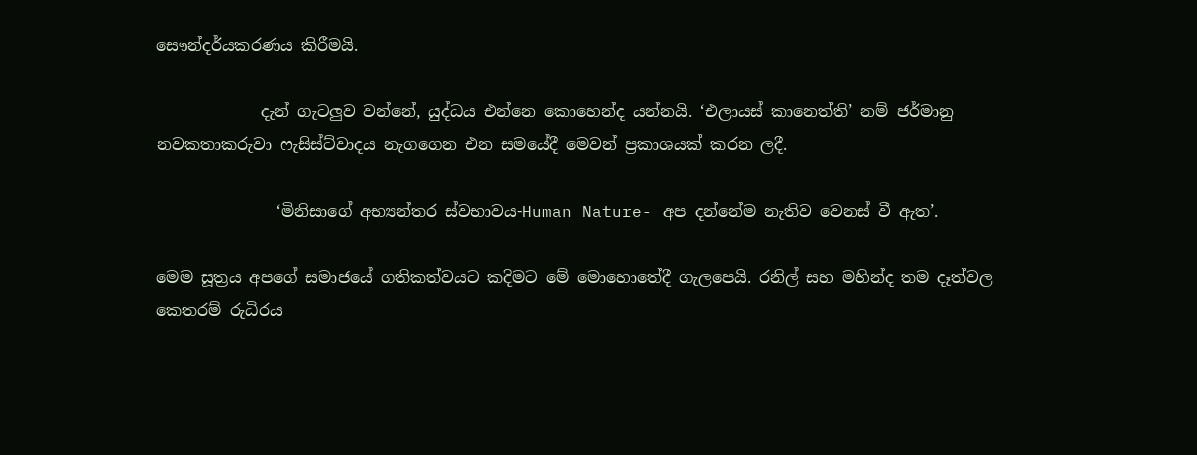සෞන්දර්යකරණය කිරීමයි.

             දැන් ගැටලුව වන්නේ, යුද්ධය එන්නෙ කොහෙන්ද යන්නයි. ‘එලායස් කානෙත්ති’ නම් ජර්මානු නවකතාකරුවා ෆැසිස්ට්වාදය නැගගෙන එන සමයේදී මෙවන් ප්‍රකාශයක් කරන ලදී.

               ‘මිනිසාගේ අභ්‍යන්තර ස්වභාවය-Human Nature- අප දන්නේම නැතිව වෙනස් වී ඇත’.

මෙම සූත්‍රය අපගේ සමාජයේ ගතිකත්වයට කදිමට මේ මොහොතේදී ගැලපෙයි. රනිල් සහ මහින්ද තම දෑත්වල කෙතරම් රුධිරය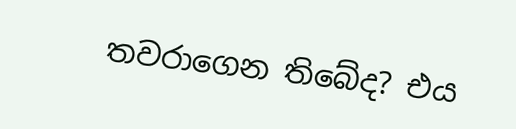තවරාගෙන තිබේද? එය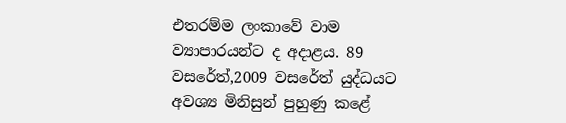එතරම්ම ලංකාවේ වාම ව්‍යාපාරයන්ට ද අදාළය. 89 වසරේත්,2009 වසරේත් යුද්ධයට අවශ්‍ය මිනිසුන් පුහුණු කළේ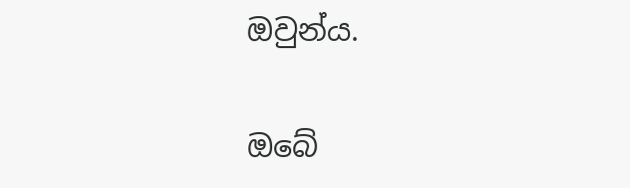ඔවුන්ය.

ඔබේ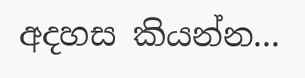අදහස කියන්න...